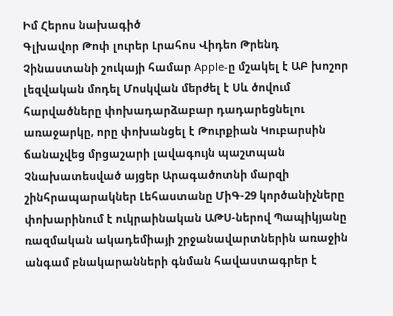Իմ Հերոս նախագիծ
Գլխավոր Թոփ լուրեր Լրահոս Վիդեո Թրենդ
Չինաստանի շուկայի համար Apple-ը մշակել է ԱԲ խոշոր լեզվական մոդել Մոսկվան մերժել է Սև ծովում հարվածները փոխադարձաբար դադարեցնելու առաջարկը, որը փոխանցել է Թուրքիան Կուբարսին ճանաչվեց մրցաշարի լավագույն պաշտպան Չնախատեսված այցեր Արագածոտնի մարզի շինհրապարակներ Լեհաստանը ՄիԳ-29 կործանիչները փոխարինում է ուկրաինական ԱԹՍ-ներով Պապիկյանը ռազմական ակադեմիայի շրջանավարտներին առաջին անգամ բնակարանների գնման հավաստագրեր է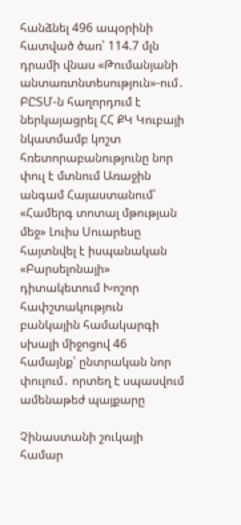հանձնել 496 ապօրինի հատված ծառ՝ 114.7 մլն դրամի վնաս «Թումանյանի անտառտնտեսություն»-ում․ ԲԸՏՄ-ն հաղորդում է ներկայացրել ՀՀ ՔԿ Կուբայի նկատմամբ կոշտ հռետորաբանությունը նոր փուլ է մտնում Առաջին անգամ Հայաստանում՝ «Համերգ տոտալ մթության մեջ» Լուիս Սուարեսը հայտնվել է իսպանական «Բարսելոնայի» դիտակետում Խոշոր հափշտակություն բանկային համակարգի սխալի միջոցով 46 համայնք՝ ընտրական նոր փուլում․ որտեղ է սպասվում ամենաթեժ պայքարը

Չինաստանի շուկայի համար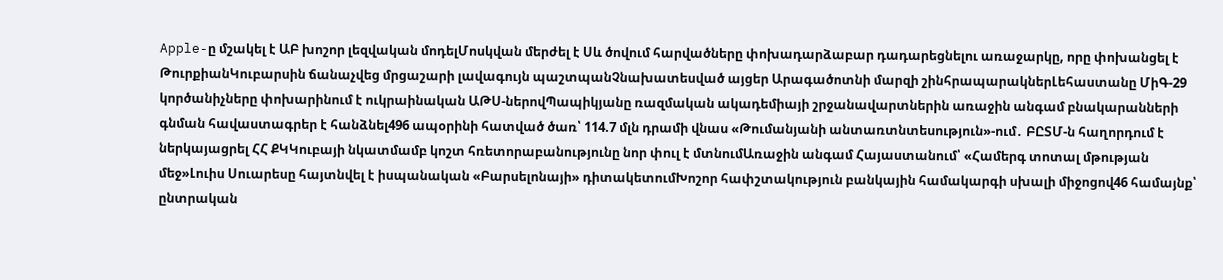Apple-ը մշակել է ԱԲ խոշոր լեզվական մոդելՄոսկվան մերժել է Սև ծովում հարվածները փոխադարձաբար դադարեցնելու առաջարկը, որը փոխանցել է ԹուրքիանԿուբարսին ճանաչվեց մրցաշարի լավագույն պաշտպանՉնախատեսված այցեր Արագածոտնի մարզի շինհրապարակներԼեհաստանը ՄիԳ-29 կործանիչները փոխարինում է ուկրաինական ԱԹՍ-ներովՊապիկյանը ռազմական ակադեմիայի շրջանավարտներին առաջին անգամ բնակարանների գնման հավաստագրեր է հանձնել496 ապօրինի հատված ծառ՝ 114.7 մլն դրամի վնաս «Թումանյանի անտառտնտեսություն»-ում․ ԲԸՏՄ-ն հաղորդում է ներկայացրել ՀՀ ՔԿԿուբայի նկատմամբ կոշտ հռետորաբանությունը նոր փուլ է մտնումԱռաջին անգամ Հայաստանում՝ «Համերգ տոտալ մթության մեջ»Լուիս Սուարեսը հայտնվել է իսպանական «Բարսելոնայի» դիտակետումԽոշոր հափշտակություն բանկային համակարգի սխալի միջոցով46 համայնք՝ ընտրական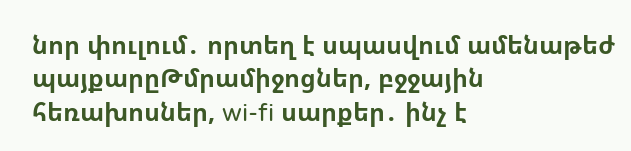նոր փուլում․ որտեղ է սպասվում ամենաթեժ պայքարըԹմրամիջոցներ, բջջային հեռախոսներ, wi-fi սարքեր․ ինչ է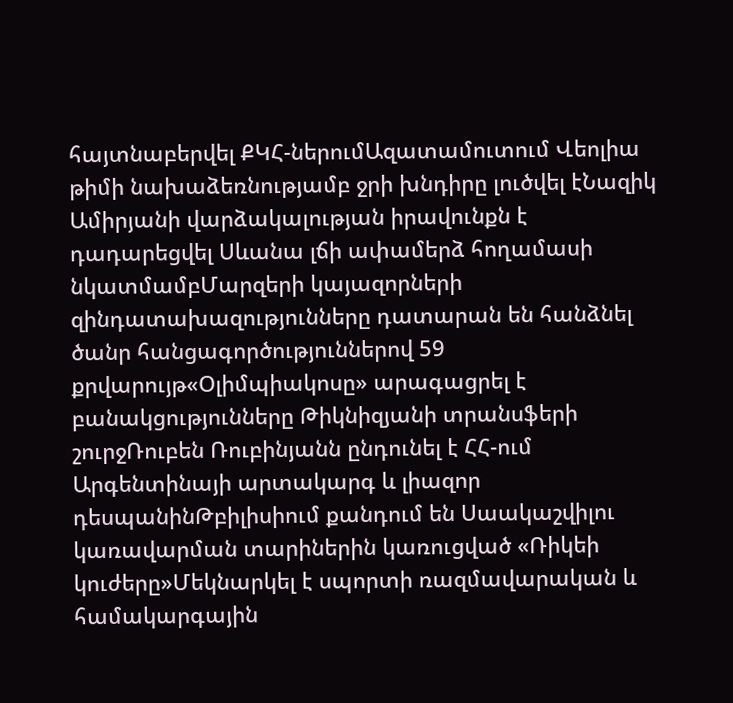հայտնաբերվել ՔԿՀ-ներումԱզատամուտում Վեոլիա թիմի նախաձեռնությամբ ջրի խնդիրը լուծվել էՆազիկ Ամիրյանի վարձակալության իրավունքն է դադարեցվել Սևանա լճի ափամերձ հողամասի նկատմամբՄարզերի կայազորների զինդատախազությունները դատարան են հանձնել ծանր հանցագործություններով 59 քրվարույթ«Օլիմպիակոսը» արագացրել է բանակցությունները Թիկնիզյանի տրանսֆերի շուրջՌուբեն Ռուբինյանն ընդունել է ՀՀ-ում Արգենտինայի արտակարգ և լիազոր դեսպանինԹբիլիսիում քանդում են Սաակաշվիլու կառավարման տարիներին կառուցված «Ռիկեի կուժերը»Մեկնարկել է սպորտի ռազմավարական և համակարգային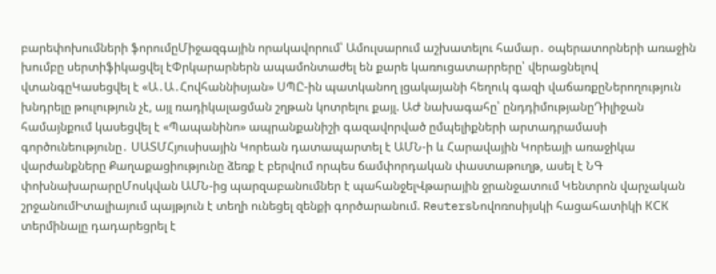բարեփոխումների ֆորումըՄիջազգային որակավորում՝ Ամուլսարում աշխատելու համար․ օպերատորների առաջին խումբը սերտիֆիկացվել էՓրկարարներն ապամոնտաժել են քարե կառուցատարրերը՝ վերացնելով վտանգըԿասեցվել է «Ա․Ա․Հովհաննիսյան» ՍՊԸ-ին պատկանող լցակայանի հեղուկ գազի վաճառքըՆերողություն խնդրելը թուլություն չէ, այլ ռադիկալացման շղթան կոտրելու քայլ. ԱԺ նախագահը՝ ընդդիմությանըԴիլիջան համայնքում կասեցվել է «Պապանինո» ապրանքանիշի գազավորված ըմպելիքների արտադրամասի գործունեությունը․ ՍԱՏՄՀյուսիսային Կորեան դատապարտել է ԱՄՆ-ի և Հարավային Կորեայի առաջիկա վարժանքները Քաղաքացիությունը ձեռք է բերվում որպես ճամփորդական փաստաթուղթ, ասել է ՆԳ փոխնախարարըՄոսկվան ԱՄՆ-ից պարզաբանումներ է պահանջելՎթարային ջրանջատում Կենտրոն վարչական շրջանումԻտալիայում պայթյուն է տեղի ունեցել զենքի գործարանում. ReutersՆովոռոսիյսկի հացահատիկի КСК տերմինալը դադարեցրել է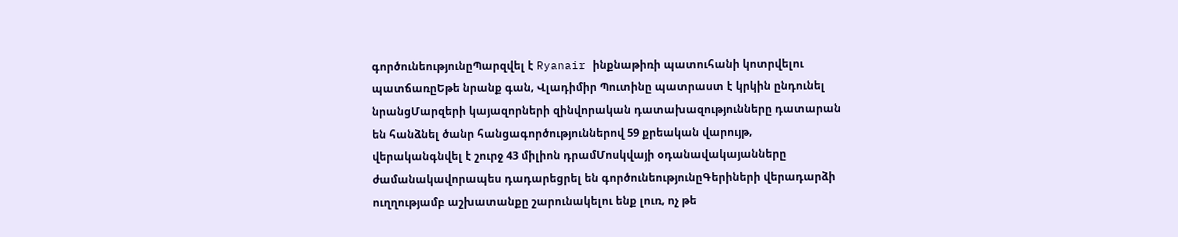գործունեությունըՊարզվել է Ryanair ինքնաթիռի պատուհանի կոտրվելու պատճառըԵթե նրանք գան, Վլադիմիր Պուտինը պատրաստ է կրկին ընդունել նրանցՄարզերի կայազորների զինվորական դատախազությունները դատարան են հանձնել ծանր հանցագործություններով 59 քրեական վարույթ, վերականգնվել է շուրջ 43 միլիոն դրամՄոսկվայի օդանավակայանները ժամանակավորապես դադարեցրել են գործունեությունըԳերիների վերադարձի ուղղությամբ աշխատանքը շարունակելու ենք լուռ, ոչ թե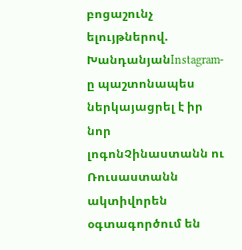բոցաշունչ ելույթներով. ԽանդանյանInstagram-ը պաշտոնապես ներկայացրել է իր նոր լոգոնՉինաստանն ու Ռուսաստանն ակտիվորեն օգտագործում են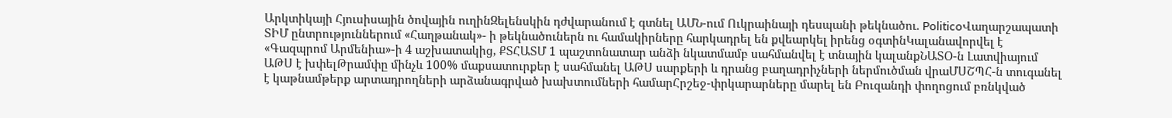Արկտիկայի Հյուսիսային ծովային ուղինԶելենսկին դժվարանում է գտնել ԱՄՆ-ում Ուկրաինայի դեսպանի թեկնածու. PoliticoՎաղարշապատի ՏԻՄ ընտրություններում «Հաղթանակ»- ի թեկնածուներն ու համակիրները հարկադրել են քվեարկել իրենց օգտինԿալանավորվել է «Գազպրոմ Արմենիա»-ի 4 աշխատակից, ՔՏՀԱՏՄ 1 պաշտոնատար անձի նկատմամբ սահմանվել է տնային կալանքՆԱՏՕ-ն Լատվիայում ԱԹՍ է խփելԹրամփը մինչև 100% մաքսատուրքեր է սահմանել ԱԹՍ սարքերի և դրանց բաղադրիչների ներմուծման վրաՄՍՇՊՀ-ն տուգանել է կաթնամթերք արտադրողների արձանագրված խախտումների համարՀրշեջ-փրկարարները մարել են Բուզանդի փողոցում բռնկված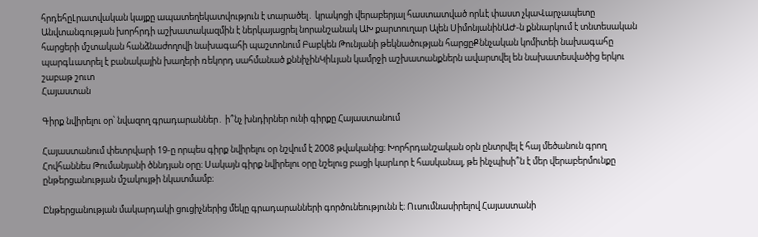հրդեհըԼրատվական կայքը ապատեղեկատվություն է տարածել․ կրակոցի վերաբերյալ հաստատված որևէ փաստ չկաՎարչապետը Անվտանգության խորհրդի աշխատակազմին է ներկայացրել նորանշանակ ԱԽ քարտուղար Ալեն ՍիմոնյանինԱԺ-ն քննարկում է տնտեսական հարցերի մշտական հանձնաժողովի նախագահի պաշտոնում Բաբկեն Թունյանի թեկնածության հարցըՔննչական կոմիտեի նախագահը պարգևատրել է բանակային խաղերի ռեկորդ սահմանած քննիչինԿիևյան կամրջի աշխատանքներն ավարտվել են նախատեսվածից երկու շաբաթ շուտ
Հայաստան

Գիրք նվիրելու օր՝ նվազող գրադարաններ․ ի՞նչ խնդիրներ ունի գիրքը Հայաստանում

Հայաստանում փետրվարի 19-ը որպես գիրք նվիրելու օր նշվում է 2008 թվականից։ Խորհրդանշական օրն ընտրվել է հայ մեծանուն գրող Հովհաննես Թումանյանի ծննդյան օրը։ Սակայն գիրք նվիրելու օրը նշելուց բացի կարևոր է հասկանալ, թե ինչպիսի՞ն է մեր վերաբերմունքը ընթերցանության մշակույթի նկատմամբ։

Ընթերցանության մակարդակի ցուցիչներից մեկը գրադարանների գործունեությունն է։ Ուսումնասիրելով Հայաստանի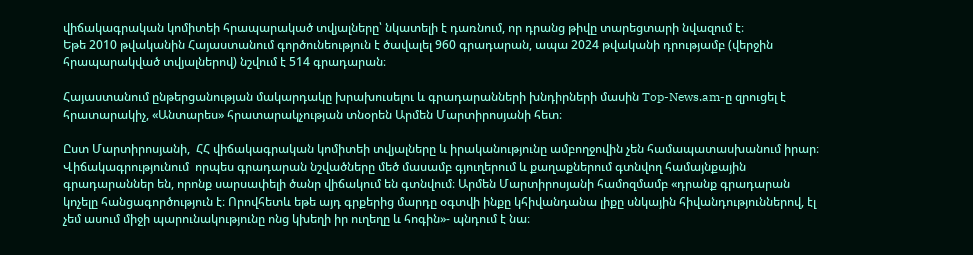վիճակագրական կոմիտեի հրապարակած տվյալները՝ նկատելի է դառնում, որ դրանց թիվը տարեցտարի նվազում է։
Եթե 2010 թվականին Հայաստանում գործունեություն է ծավալել 960 գրադարան, ապա 2024 թվականի դրությամբ (վերջին հրապարակված տվյալներով) նշվում է 514 գրադարան։

Հայաստանում ընթերցանության մակարդակը խրախուսելու և գրադարանների խնդիրների մասին Top-News.am-ը զրուցել է  հրատարակիչ, «Անտարես» հրատարակչության տնօրեն Արմեն Մարտիրոսյանի հետ։

Ըստ Մարտիրոսյանի,  ՀՀ վիճակագրական կոմիտեի տվյալները և իրականությունը ամբողջովին չեն համապատասխանում իրար։ Վիճակագրությունում  որպես գրադարան նշվածները մեծ մասամբ գյուղերում և քաղաքներում գտնվող համայնքային գրադարաններ են, որոնք սարսափելի ծանր վիճակում են գտնվում։ Արմեն Մարտիրոսյանի համոզմամբ «դրանք գրադարան կոչելը հանցագործություն է։ Որովհետև եթե այդ գրքերից մարդը օգտվի ինքը կհիվանդանա լիքը սնկային հիվանդություններով, էլ չեմ ասում միջի պարունակությունը ոնց կխեղի իր ուղեղը և հոգին»- պնդում է նա։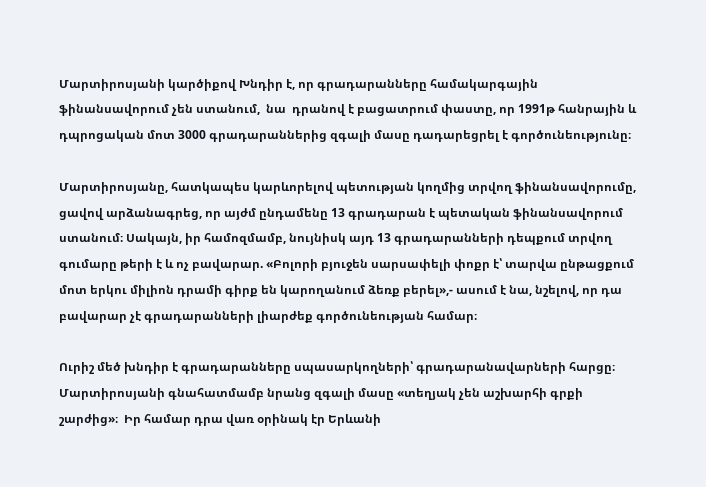Մարտիրոսյանի կարծիքով Խնդիր է, որ գրադարանները համակարգային ֆինանսավորում չեն ստանում,  նա  դրանով է բացատրում փաստը, որ 1991թ հանրային և դպրոցական մոտ 3000 գրադարաններից զգալի մասը դադարեցրել է գործունեությունը։

Մարտիրոսյանը, հատկապես կարևորելով պետության կողմից տրվող ֆինանսավորումը, ցավով արձանագրեց, որ այժմ ընդամենը 13 գրադարան է պետական ֆինանսավորում ստանում։ Սակայն, իր համոզմամբ, նույնիսկ այդ 13 գրադարանների դեպքում տրվող գումարը թերի է և ոչ բավարար. «Բոլորի բյուջեն սարսափելի փոքր է՝ տարվա ընթացքում մոտ երկու միլիոն դրամի գիրք են կարողանում ձեռք բերել»,- ասում է նա, նշելով, որ դա բավարար չէ գրադարանների լիարժեք գործունեության համար։

Ուրիշ մեծ խնդիր է գրադարանները սպասարկողների՝ գրադարանավարների հարցը։
Մարտիրոսյանի գնահատմամբ նրանց զգալի մասը «տեղյակ չեն աշխարհի գրքի շարժից»։  Իր համար դրա վառ օրինակ էր Երևանի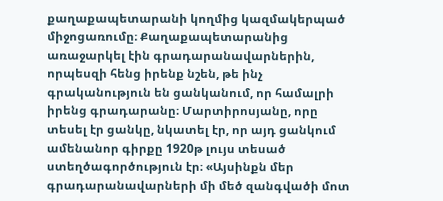քաղաքապետարանի կողմից կազմակերպած միջոցառումը։ Քաղաքապետարանից առաջարկել էին գրադարանավարներին, որպեսզի հենց իրենք նշեն, թե ինչ գրականություն են ցանկանում, որ համալրի իրենց գրադարանը։ Մարտիրոսյանը, որը տեսել էր ցանկը, նկատել էր, որ այդ ցանկում ամենանոր գիրքը 1920թ լույս տեսած ստեղծագործություն էր։ «Այսինքն մեր գրադարանավարների մի մեծ զանգվածի մոտ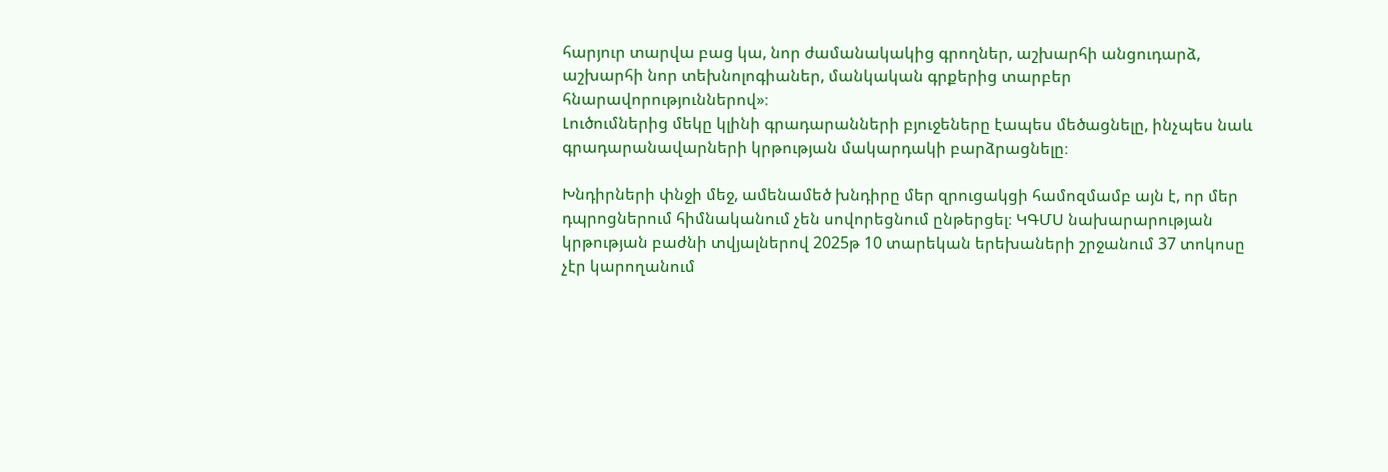հարյուր տարվա բաց կա, նոր ժամանակակից գրողներ, աշխարհի անցուդարձ, աշխարհի նոր տեխնոլոգիաներ, մանկական գրքերից տարբեր հնարավորություններով»։
Լուծումներից մեկը կլինի գրադարանների բյուջեները էապես մեծացնելը, ինչպես նաև գրադարանավարների կրթության մակարդակի բարձրացնելը։

Խնդիրների փնջի մեջ, ամենամեծ խնդիրը մեր զրուցակցի համոզմամբ այն է, որ մեր դպրոցներում հիմնականում չեն սովորեցնում ընթերցել։ ԿԳՄՍ նախարարության կրթության բաժնի տվյալներով 2025թ 10 տարեկան երեխաների շրջանում 37 տոկոսը չէր կարողանում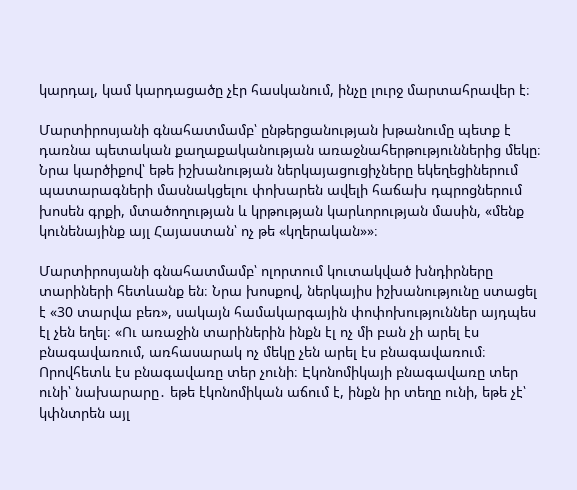կարդալ, կամ կարդացածը չէր հասկանում, ինչը լուրջ մարտահրավեր է։

Մարտիրոսյանի գնահատմամբ՝ ընթերցանության խթանումը պետք է դառնա պետական քաղաքականության առաջնահերթություններից մեկը։ Նրա կարծիքով՝ եթե իշխանության ներկայացուցիչները եկեղեցիներում պատարագների մասնակցելու փոխարեն ավելի հաճախ դպրոցներում խոսեն գրքի, մտածողության և կրթության կարևորության մասին, «մենք կունենայինք այլ Հայաստան՝ ոչ թե «կղերական»»։

Մարտիրոսյանի գնահատմամբ՝ ոլորտում կուտակված խնդիրները տարիների հետևանք են։ Նրա խոսքով, ներկայիս իշխանությունը ստացել է «30 տարվա բեռ», սակայն համակարգային փոփոխություններ այդպես էլ չեն եղել։ «Ու առաջին տարիներին ինքն էլ ոչ մի բան չի արել էս բնագավառում, առհասարակ ոչ մեկը չեն արել էս բնագավառում։ Որովհետև էս բնագավառը տեր չունի։ Էկոնոմիկայի բնագավառը տեր ունի՝ նախարարը․ եթե էկոնոմիկան աճում է, ինքն իր տեղը ունի, եթե չէ՝ կփնտրեն այլ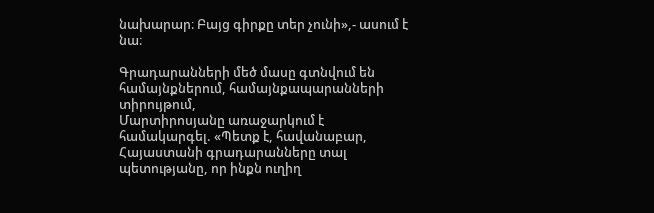նախարար։ Բայց գիրքը տեր չունի»,- ասում է նա։

Գրադարանների մեծ մասը գտնվում են համայնքներում, համայնքապարանների տիրույթում,
Մարտիրոսյանը առաջարկում է համակարգել. «Պետք է, հավանաբար, Հայաստանի գրադարանները տալ պետությանը, որ ինքն ուղիղ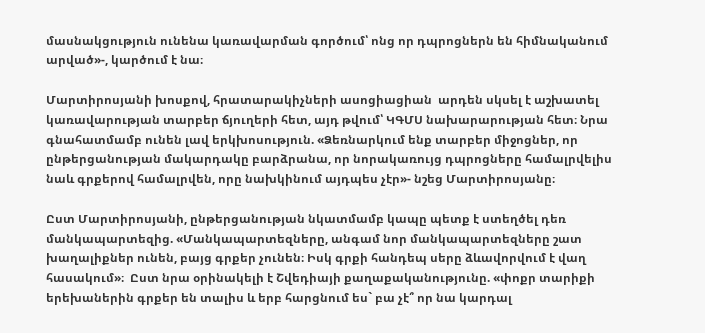մասնակցություն ունենա կառավարման գործում՝ ոնց որ դպրոցներն են հիմնականում արված»-, կարծում է նա։

Մարտիրոսյանի խոսքով, հրատարակիչների ասոցիացիան  արդեն սկսել է աշխատել կառավարության տարբեր ճյուղերի հետ, այդ թվում՝ ԿԳՄՍ նախարարության հետ։ Նրա գնահատմամբ ունեն լավ երկխոսություն. «Ձեռնարկում ենք տարբեր միջոցներ, որ ընթերցանության մակարդակը բարձրանա, որ նորակառույց դպրոցները համալրվելիս նաև գրքերով համալրվեն, որը նախկինում այդպես չէր»- նշեց Մարտիրոսյանը։

Ըստ Մարտիրոսյանի, ընթերցանության նկատմամբ կապը պետք է ստեղծել դեռ մանկապարտեզից. «Մանկապարտեզները, անգամ նոր մանկապարտեզները շատ խաղալիքներ ունեն, բայց գրքեր չունեն։ Իսկ գրքի հանդեպ սերը ձևավորվում է վաղ հասակում»։  Ըստ նրա օրինակելի է Շվեդիայի քաղաքականությունը. «փոքր տարիքի երեխաներին գրքեր են տալիս և երբ հարցնում ես` բա չէ՞ որ նա կարդալ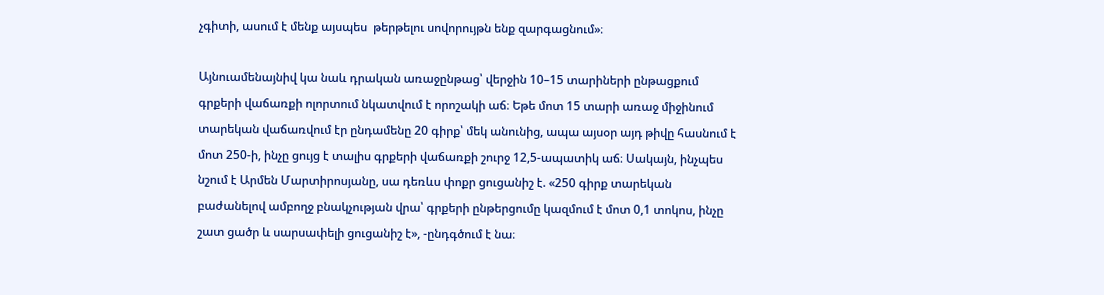չգիտի, ասում է մենք այսպես  թերթելու սովորույթն ենք զարգացնում»։

Այնուամենայնիվ կա նաև դրական առաջընթաց՝ վերջին 10–15 տարիների ընթացքում գրքերի վաճառքի ոլորտում նկատվում է որոշակի աճ։ Եթե մոտ 15 տարի առաջ միջինում տարեկան վաճառվում էր ընդամենը 20 գիրք՝ մեկ անունից, ապա այսօր այդ թիվը հասնում է մոտ 250-ի, ինչը ցույց է տալիս գրքերի վաճառքի շուրջ 12,5-ապատիկ աճ։ Սակայն, ինչպես նշում է Արմեն Մարտիրոսյանը, սա դեռևս փոքր ցուցանիշ է. «250 գիրք տարեկան բաժանելով ամբողջ բնակչության վրա՝ գրքերի ընթերցումը կազմում է մոտ 0,1 տոկոս, ինչը շատ ցածր և սարսափելի ցուցանիշ է», -ընդգծում է նա։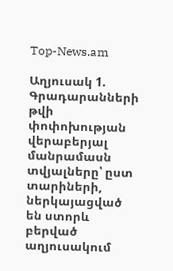Top-News.am

Աղյուսակ 1. Գրադարանների թվի փոփոխության վերաբերյալ մանրամասն տվյալները՝ ըստ
տարիների, ներկայացված են ստորև բերված աղյուսակում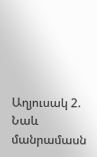Աղյուսակ 2. Նաև մանրամասն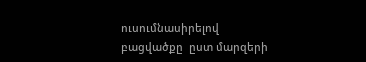ուսումնասիրելով  բացվածքը  ըստ մարզերի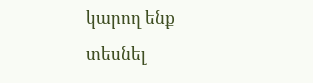կարող ենք
տեսնել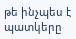թե ինչպես է պատկերը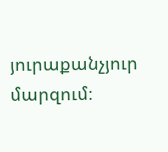յուրաքանչյուր մարզում։